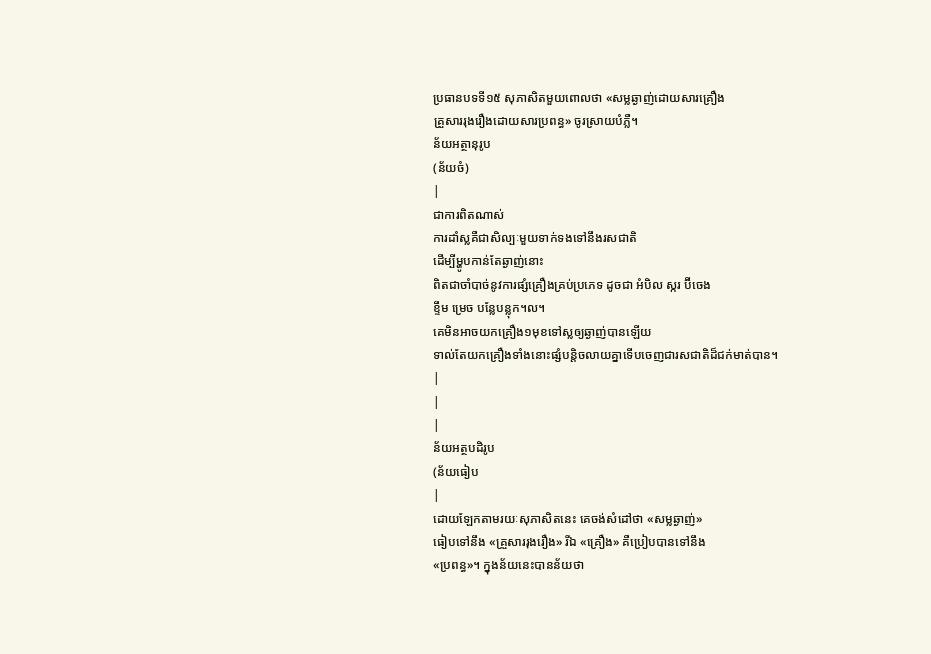ប្រធានបទទី១៥ សុភាសិតមួយពោលថា «សម្លឆ្ងាញ់ដោយសារគ្រឿង
គ្រួសាររុងរឿងដោយសារប្រពន្ធ» ចូរស្រាយបំភ្លឺ។
ន័យអត្ថានុរូប
(ន័យចំ)
|
ជាការពិតណាស់
ការដាំស្លគឺជាសិល្បៈមួយទាក់ទងទៅនឹងរសជាតិ
ដើម្បីម្ហូបកាន់តែឆ្ងាញ់នោះ
ពិតជាចាំបាច់នូវការផ្សំគ្រឿងគ្រប់ប្រភេទ ដូចជា អំបិល ស្ករ ប៊ីចេង
ខ្ទឹម ម្រេច បន្លែបន្លុក។ល។
គេមិនអាចយកគ្រឿង១មុខទៅស្លឲ្យឆ្ងាញ់បានឡើយ
ទាល់តែយកគ្រឿងទាំងនោះផ្សំបន្តិចលាយគ្នាទើបចេញជារសជាតិដ៏ជក់មាត់បាន។
|
|
|
ន័យអត្ថបដិរូប
(ន័យធៀប
|
ដោយឡែកតាមរយៈសុភាសិតនេះ គេចង់សំដៅថា «សម្លឆ្ងាញ់»
ធៀបទៅនឹង «គ្រួសាររុងរឿង» រីឯ «គ្រឿង» គឺប្រៀបបានទៅនឹង
«ប្រពន្ធ»។ ក្នុងន័យនេះបានន័យថា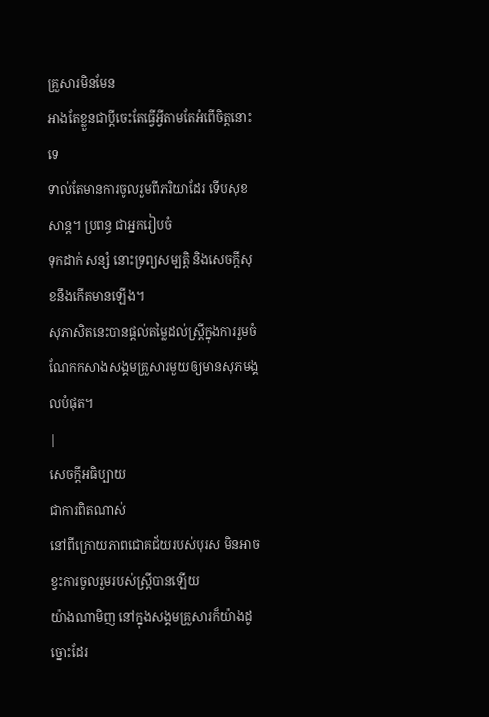គ្រួសារមិនមែន
អាងតែខ្លួនជាប្ដីចេះតែធ្វើអ្វីតាមតែអំពើចិត្តនោះទេ
ទាល់តែមានការចូលរួមពីភរិយាដែរ ទើបសុខសាន្ត។ ប្រពន្ធ ជាអ្នករៀបចំ
ទុកដាក់ សន្សំ នោះទ្រព្យសម្បត្តិ និងសេចក្ដីសុខនឹងកើតមានឡើង។
សុភាសិតនេះបានផ្ដល់តម្លៃដល់ស្ត្រីក្នុងការរួមចំណែកកសាងសង្គមគ្រួសារមួយឲ្យមានសុភមង្គលបំផុត។
|
សេចក្ដីអធិប្បាយ
ជាការពិតណាស់
នៅពីក្រោយភាពជោគជ័យរបស់បុរស មិនអាចខ្វះការចូលរួមរបស់ស្ដ្រីបានឡើយ
យ៉ាងណាមិញ នៅក្នុងសង្គមគ្រួសារក៏យ៉ាងដូច្នោះដែរ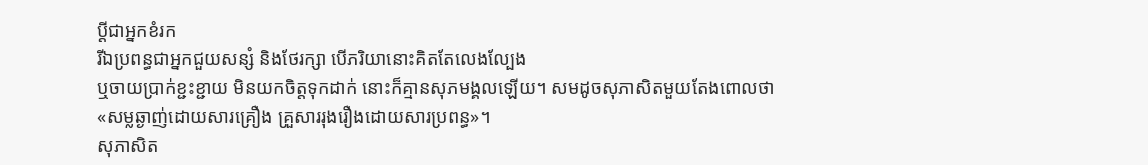ប្ដីជាអ្នកខំរក
រីឯប្រពន្ធជាអ្នកជួយសន្សំ និងថែរក្សា បើភរិយានោះគិតតែលេងល្បែង
ឬចាយប្រាក់ខ្ជះខ្ជាយ មិនយកចិត្តទុកដាក់ នោះក៏គ្មានសុភមង្គលឡើយ។ សមដូចសុភាសិតមួយតែងពោលថា
«សម្លឆ្ងាញ់ដោយសារគ្រឿង គ្រួសាររុងរឿងដោយសារប្រពន្ធ»។
សុភាសិត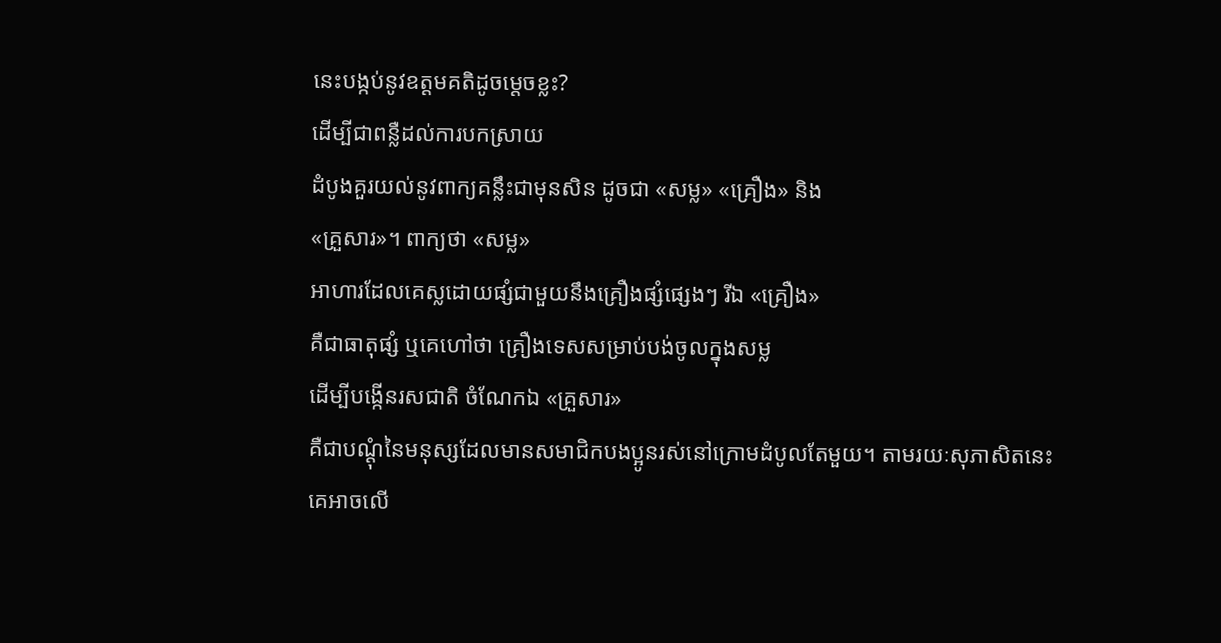នេះបង្កប់នូវឧត្ដមគតិដូចម្ដេចខ្លះ?
ដើម្បីជាពន្លឺដល់ការបកស្រាយ
ដំបូងគួរយល់នូវពាក្យគន្លឹះជាមុនសិន ដូចជា «សម្ល» «គ្រឿង» និង
«គ្រួសារ»។ ពាក្យថា «សម្ល»
អាហារដែលគេស្លដោយផ្សំជាមួយនឹងគ្រឿងផ្សំផ្សេងៗ រីឯ «គ្រឿង»
គឺជាធាតុផ្សំ ឬគេហៅថា គ្រឿងទេសសម្រាប់បង់ចូលក្នុងសម្ល
ដើម្បីបង្កើនរសជាតិ ចំណែកឯ «គ្រួសារ»
គឺជាបណ្ដុំនៃមនុស្សដែលមានសមាជិកបងប្អូនរស់នៅក្រោមដំបូលតែមួយ។ តាមរយៈសុភាសិតនេះ
គេអាចលើ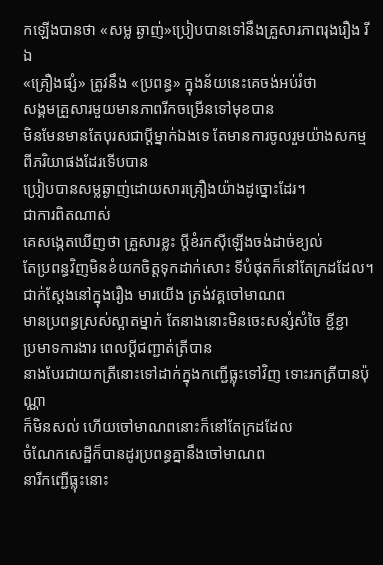កឡើងបានថា «សម្ល ឆ្ងាញ់»ប្រៀបបានទៅនឹងគ្រួសារភាពរុងរឿង រីឯ
«គ្រឿងផ្សំ» ត្រូវនឹង «ប្រពន្ធ» ក្នុងន័យនេះគេចង់អប់រំថា
សង្គមគ្រួសារមួយមានភាពរីកចម្រើនទៅមុខបាន
មិនមែនមានតែបុរសជាប្ដីម្នាក់ឯងទេ តែមានការចូលរួមយ៉ាងសកម្មពីភរិយាផងដែរទើបបាន
ប្រៀបបានសម្លឆ្ងាញ់ដោយសារគ្រឿងយ៉ាងដូច្នោះដែរ។
ជាការពិតណាស់
គេសង្កេតឃើញថា គ្រួសារខ្លះ ប្ដីខំរកស៊ីឡើងចង់ដាច់ខ្យល់
តែប្រពន្ធវិញមិនខំយកចិត្តទុកដាក់សោះ ទីបំផុតក៏នៅតែក្រដដែល។
ជាក់ស្ដែងនៅក្នុងរឿង មារយើង ត្រង់វគ្គចៅមាណព
មានប្រពន្ធស្រស់ស្អាតម្នាក់ តែនាងនោះមិនចេះសន្សំសំចៃ ខ្ជីខ្ជា
ប្រមាទការងារ ពេលប្ដីជញ្ជាត់ត្រីបាន
នាងបែរជាយកត្រីនោះទៅដាក់ក្នុងកញ្ជើធ្លុះទៅវិញ ទោះរកត្រីបានប៉ុណ្ណា
ក៏មិនសល់ ហើយចៅមាណពនោះក៏នៅតែក្រដដែល
ចំណែកសេដ្ឋីក៏បានដូរប្រពន្ធគ្នានឹងចៅមាណព
នារីកញ្ជើធ្លុះនោះ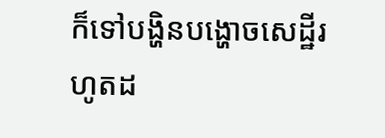ក៏ទៅបង្ហិនបង្ហោចសេដ្ឋីរហូតដ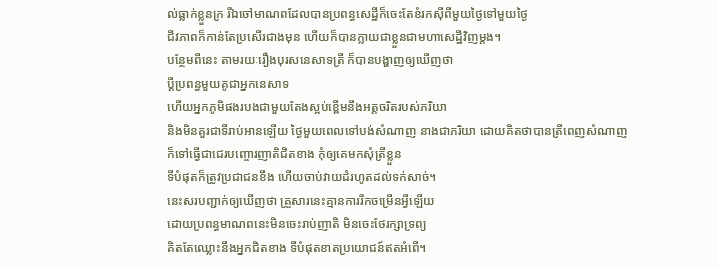ល់ធ្លាក់ខ្លួនក្រ រីឯចៅមាណពដែលបានប្រពន្ធសេដ្ឋីក៏ចេះតែខំរកស៊ីពីមួយថ្ងៃទៅមួយថ្ងៃ
ជីវភាពក៏កាន់តែប្រសើរជាងមុន ហើយក៏បានក្លាយជាខ្លួនជាមហាសេដ្ឋីវិញម្ដង។
បន្ថែមពីនេះ តាមរយៈរឿងបុរសនេសាទត្រី ក៏បានបង្ហាញឲ្យឃើញថា
ប្ដីប្រពន្ធមួយគូជាអ្នកនេសាទ
ហើយអ្នកភូមិផងរបងជាមួយតែងស្អប់ខ្ពើមនឹងអត្តចរិតរបស់ភរិយា
និងមិនគួរជាទីរាប់អានឡើយ ថ្ងៃមួយពេលទៅបង់សំណាញ នាងជាភរិយា ដោយគិតថាបានត្រីពេញសំណាញ
ក៏ទៅធ្វើជាជេរបញ្ចោរញាតិជិតខាង កុំឲ្យគេមកសុំត្រីខ្លួន
ទីបំផុតក៏ត្រូវប្រជាជនខឹង ហើយចាប់វាយដំរហូតដល់ទក់សាច់។
នេះសរបញ្ជាក់ឲ្យឃើញថា គ្រួសារនេះគ្មានការរីកចម្រើនអ្វីឡើយ
ដោយប្រពន្ធមាណពនេះមិនចេះរាប់ញាតិ មិនចេះថែរក្សាទ្រព្យ
គិតតែឈ្លោះនឹងអ្នកជិតខាង ទីបំផុតខាតប្រយោជន៍ឥតអំពើ។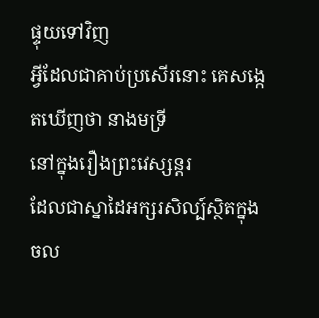ផ្ទុយទៅវិញ
អ្វីដែលជាគាប់ប្រសើរនោះ គេសង្កេតឃើញថា នាងមទ្រី
នៅក្នុងរឿងព្រះវេស្សន្ដរ
ដែលជាស្នាដៃអក្សរសិល្ប៍ស្ថិតក្នុងចល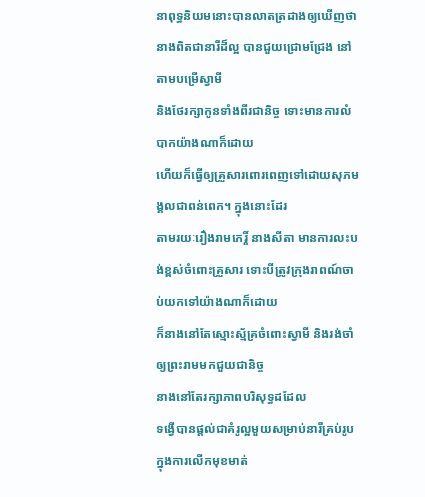នាពុទ្ធនិយមនោះបានលាតត្រដាងឲ្យឃើញថា
នាងពិតជានារីដ៏ល្អ បានជួយជ្រោមជ្រែង នៅតាមបម្រើស្វាមី
និងថែរក្សាកូនទាំងពីរជានិច្ច ទោះមានការលំបាកយ៉ាងណាក៏ដោយ
ហើយក៏ធ្វើឲ្យគ្រួសារពោរពេញទៅដោយសុភមង្គលជាពន់ពេក។ ក្នុងនោះដែរ
តាមរយៈរឿងរាមកេរ្តិ៍ នាងសីតា មានការលះបង់ខ្ពស់ចំពោះគ្រួសារ ទោះបីត្រូវក្រុងរាពណ៍ចាប់យកទៅយ៉ាងណាក៏ដោយ
ក៏នាងនៅតែស្មោះស្ម័គ្រចំពោះស្វាមី និងរង់ចាំឲ្យព្រះរាមមកជួយជានិច្ច
នាងនៅតែរក្សាភាពបរិសុទ្ធដដែល
ទង្វើបានផ្ដល់ជាគំរូល្អមួយសម្រាប់នារីគ្រប់រូបក្នុងការលើកមុខមាត់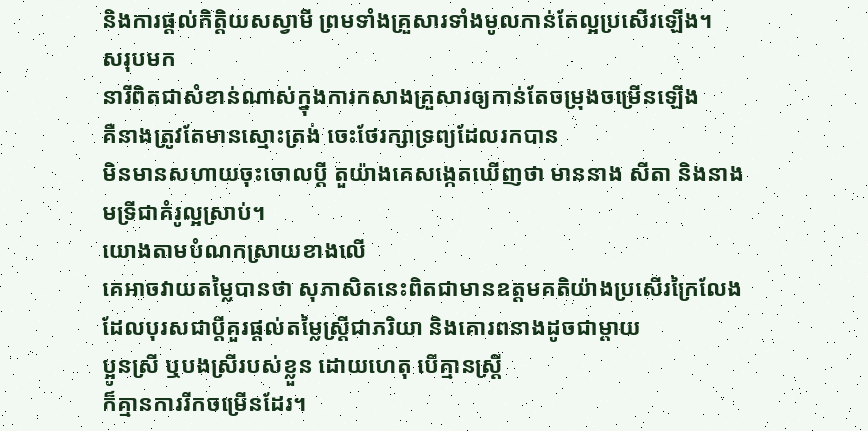និងការផ្ដល់កិត្តិយសស្វាមី ព្រមទាំងគ្រួសារទាំងមូលកាន់តែល្អប្រសើរឡើង។
សរុបមក
នារីពិតជាសំខាន់ណាស់ក្នុងការកសាងគ្រួសារឲ្យកាន់តែចម្រុងចម្រើនឡើង
គឺនាងត្រូវតែមានស្មោះត្រង់ ចេះថែរក្សាទ្រព្យដែលរកបាន
មិនមានសហាយចុះចោលប្ដី តួយ៉ាងគេសង្កេតឃើញថា មាននាង សីតា និងនាង
មទ្រីជាគំរូល្អស្រាប់។
យោងតាមបំណកស្រាយខាងលើ
គេអាចវាយតម្លៃបានថា សុភាសិតនេះពិតជាមានឧត្ដមគតិយ៉ាងប្រសើរក្រៃលែង
ដែលបុរសជាប្ដីគួរផ្ដល់តម្លៃស្ដ្រីជាភរិយា និងគោរពនាងដូចជាម្ដាយ
ប្អូនស្រី ឬបងស្រីរបស់ខ្លួន ដោយហេតុ បើគ្មានស្ដ្រី
ក៏គ្មានការរីកចម្រើនដែរ។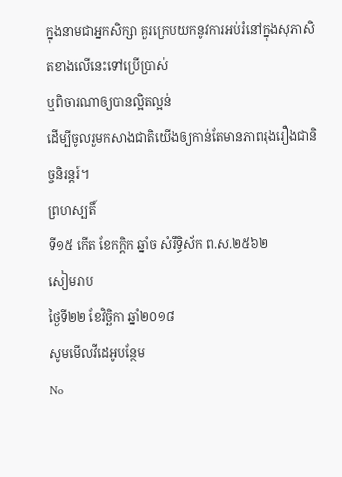ក្នុងនាមជាអ្នកសិក្សា គួរក្រេបយកនូវការអប់រំនៅក្នុងសុភាសិតខាងលើនេះទៅប្រើប្រាស់
ឬពិចារណាឲ្យបានល្អិតល្អន់
ដើម្បីចូលរួមកសាងជាតិយើងឲ្យកាន់តែមានភាពរុងរឿងជានិច្ចនិរន្តរ៍។
ព្រហស្បតិ៍
ទី១៥ កើត ខែកក្ដិក ឆ្នាំច សំរឹទ្ធិស័ក ព.ស.២៥៦២
សៀមរាប
ថ្ងៃទី២២ ខែវិច្ឆិកា ឆ្នាំ២០១៨
សូមមើលវីដេអូបន្ថែម
No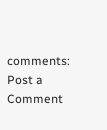comments:
Post a Comment